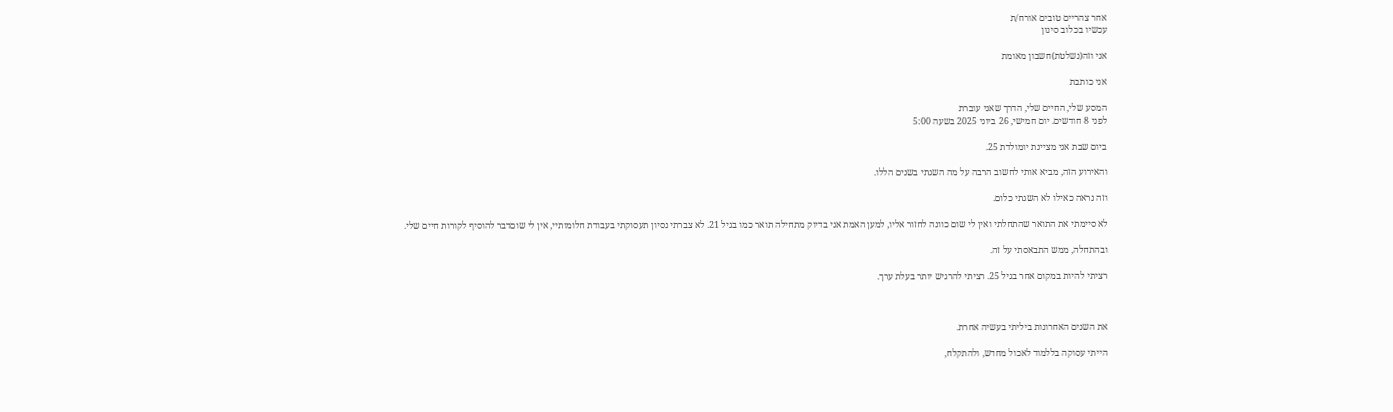אחר צהריים טובים אורח/ת
עכשיו בכלוב סינון

אני וזה(נשלטת)חשבון מאומת

אני כותבת

המסע שלי, החיים שלי, הדרך שאני עוברת
לפני 8 חודשים. יום חמישי, 26 ביוני 2025 בשעה 5:00

ביום שבת אני מציינת יומולדת 25.

והאירוע הזה, מביא אותי לחשוב הרבה על מה השגתי בשנים הללו.

וזה נראה כאילו לא השגתי כלום.

לא סיימתי את התואר שהתחלתי ואין לי שום כוונה לחזור אליו, למען האמת אני בדיוק מתחילה תואר כמו בגיל 21. לא צברתי נסיון תעסוקתי בעבודת חלומותיי, אין לי שוםדבר להוסיף לקורות חיים שלי.

ובהתחלה, ממש התבאסתי על זה.

רציתי להיות במקום אחר בגיל 25. רציתי להרגיש יותר בעלת ערך.



את השנים האחרונות ביליתי בעשיה אחרת.

הייתי עסוקה בללמוד לאכול מחדש, ולהתקלח,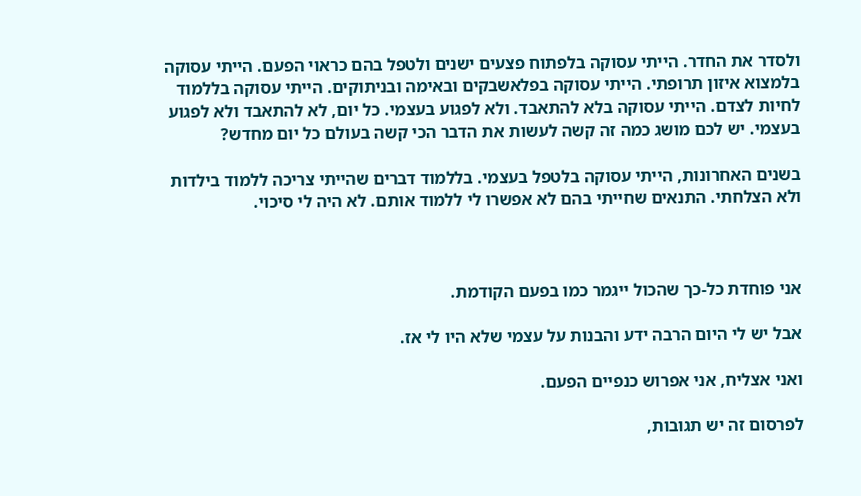ולסדר את החדר. הייתי עסוקה בלפתוח פצעים ישנים ולטפל בהם כראוי הפעם. הייתי עסוקה בלמצוא איזון תרופתי. הייתי עסוקה בפלאשבקים ובאימה ובניתוקים. הייתי עסוקה בללמוד לחיות לצדם. הייתי עסוקה בלא להתאבד. ולא לפגוע בעצמי. כל יום, לא להתאבד ולא לפגוע בעצמי. יש לכם מושג כמה זה קשה לעשות את הדבר הכי קשה בעולם כל יום מחדש?

בשנים האחרונות, הייתי עסוקה בלטפל בעצמי. בללמוד דברים שהייתי צריכה ללמוד בילדות ולא הצלחתי. התנאים שחייתי בהם לא אפשרו לי ללמוד אותם. לא היה לי סיכוי.



אני פוחדת כל-כך שהכול ייגמר כמו בפעם הקודמת.

אבל יש לי היום הרבה ידע והבנות על עצמי שלא היו לי אז.

ואני אצליח, אני אפרוש כנפיים הפעם.

לפרסום זה יש תגובות,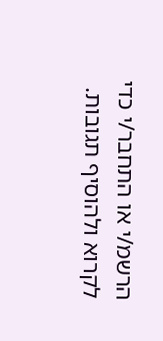הרשמ/י או התחבר/י כדי לקרוא ולהוסיף תגובות.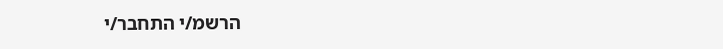הרשמ/י התחבר/י